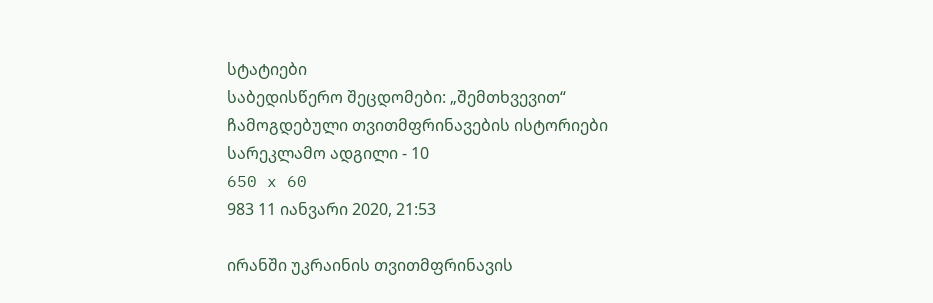სტატიები
საბედისწერო შეცდომები: „შემთხვევით“ ჩამოგდებული თვითმფრინავების ისტორიები
სარეკლამო ადგილი - 10
650 x 60
983 11 იანვარი 2020, 21:53

ირანში უკრაინის თვითმფრინავის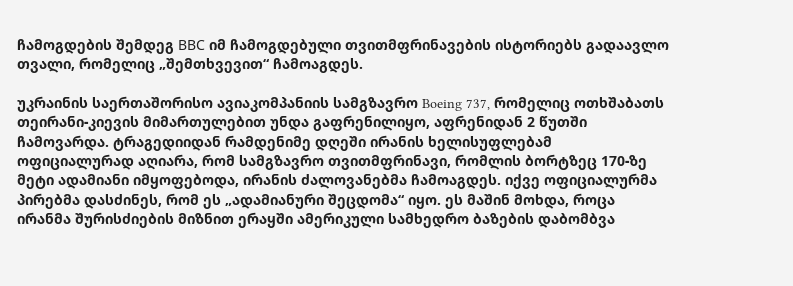ჩამოგდების შემდეგ ВВС იმ ჩამოგდებული თვითმფრინავების ისტორიებს გადაავლო თვალი, რომელიც „შემთხვევით“ ჩამოაგდეს.

უკრაინის საერთაშორისო ავიაკომპანიის სამგზავრო Boeing 737, რომელიც ოთხშაბათს თეირანი-კიევის მიმართულებით უნდა გაფრენილიყო, აფრენიდან 2 წუთში ჩამოვარდა. ტრაგედიიდან რამდენიმე დღეში ირანის ხელისუფლებამ ოფიციალურად აღიარა, რომ სამგზავრო თვითმფრინავი, რომლის ბორტზეც 170-ზე მეტი ადამიანი იმყოფებოდა, ირანის ძალოვანებმა ჩამოაგდეს. იქვე ოფიციალურმა პირებმა დასძინეს, რომ ეს „ადამიანური შეცდომა“ იყო. ეს მაშინ მოხდა, როცა ირანმა შურისძიების მიზნით ერაყში ამერიკული სამხედრო ბაზების დაბომბვა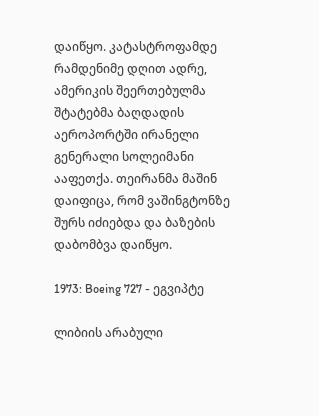დაიწყო. კატასტროფამდე რამდენიმე დღით ადრე, ამერიკის შეერთებულმა შტატებმა ბაღდადის აეროპორტში ირანელი გენერალი სოლეიმანი ააფეთქა. თეირანმა მაშინ დაიფიცა, რომ ვაშინგტონზე შურს იძიებდა და ბაზების დაბომბვა დაიწყო.

1973: Boeing 727 - ეგვიპტე

ლიბიის არაბული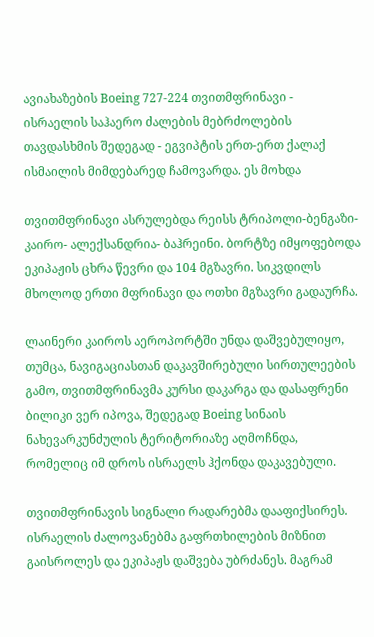ავიახაზების Boeing 727-224 თვითმფრინავი - ისრაელის საჰაერო ძალების მებრძოლების თავდასხმის შედეგად - ეგვიპტის ერთ-ერთ ქალაქ ისმაილის მიმდებარედ ჩამოვარდა. ეს მოხდა

თვითმფრინავი ასრულებდა რეისს ტრიპოლი-ბენგაზი-კაირო- ალექსანდრია- ბაჰრეინი. ბორტზე იმყოფებოდა ეკიპაჟის ცხრა წევრი და 104 მგზავრი. სიკვდილს მხოლოდ ერთი მფრინავი და ოთხი მგზავრი გადაურჩა.

ლაინერი კაიროს აეროპორტში უნდა დაშვებულიყო, თუმცა, ნავიგაციასთან დაკავშირებული სირთულეების გამო, თვითმფრინავმა კურსი დაკარგა და დასაფრენი ბილიკი ვერ იპოვა, შედეგად Boeing სინაის ნახევარკუნძულის ტერიტორიაზე აღმოჩნდა, რომელიც იმ დროს ისრაელს ჰქონდა დაკავებული.

თვითმფრინავის სიგნალი რადარებმა დააფიქსირეს. ისრაელის ძალოვანებმა გაფრთხილების მიზნით გაისროლეს და ეკიპაჟს დაშვება უბრძანეს. მაგრამ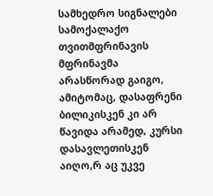სამხედრო სიგნალები სამოქალაქო თვითმფრინავის მფრინავმა არასწორად გაიგო, ამიტომაც, დასაფრენი ბილიკისკენ კი არ წავიდა არამედ, კურსი დასავლეთისკენ აიღო,რ აც უკვე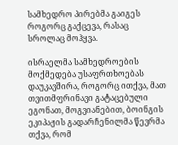სამხედრო პირებმა გაიგეს როგორც გაქცევა, რასაც სროლაც მოჰყვა.

ისრაელმა სამხედროების მოქმედება უსაფრთხოებას დაუკავშირა, როგორც ითქვა, მათ თვითმფრინავი გატაცებული ეგონათ, მოგვიანებით, ბოინგის ეკიპაჟის გადარჩენილმა წევრმა თქვა, რომ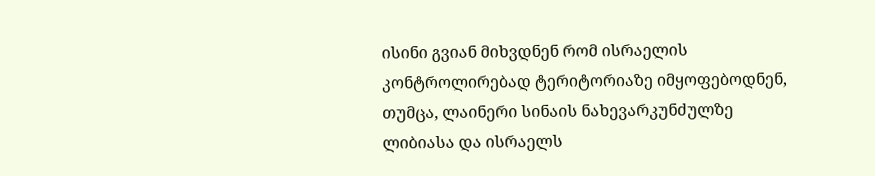ისინი გვიან მიხვდნენ რომ ისრაელის კონტროლირებად ტერიტორიაზე იმყოფებოდნენ, თუმცა, ლაინერი სინაის ნახევარკუნძულზე ლიბიასა და ისრაელს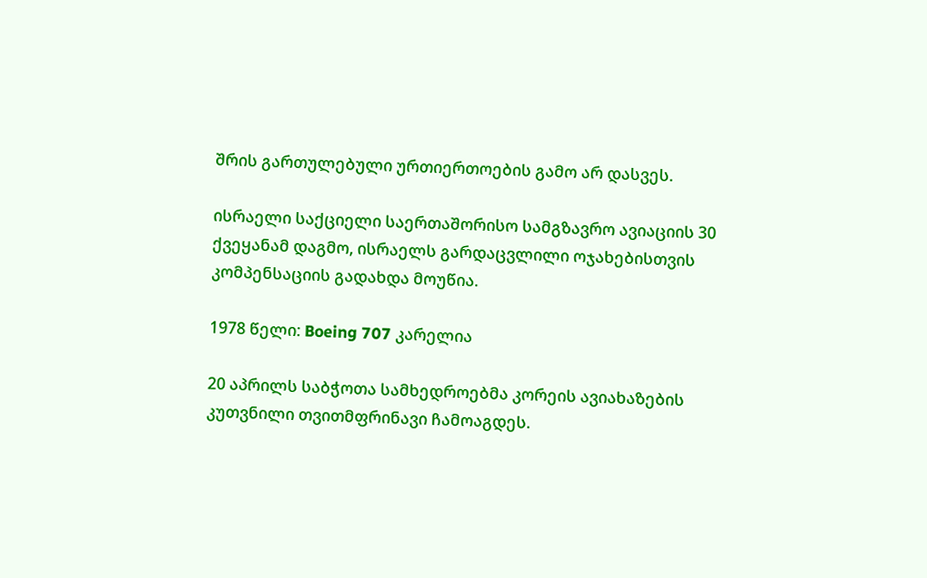შრის გართულებული ურთიერთოების გამო არ დასვეს.

ისრაელი საქციელი საერთაშორისო სამგზავრო ავიაციის 30 ქვეყანამ დაგმო, ისრაელს გარდაცვლილი ოჯახებისთვის კომპენსაციის გადახდა მოუწია.

1978 წელი: Boeing 707 კარელია

20 აპრილს საბჭოთა სამხედროებმა კორეის ავიახაზების კუთვნილი თვითმფრინავი ჩამოაგდეს.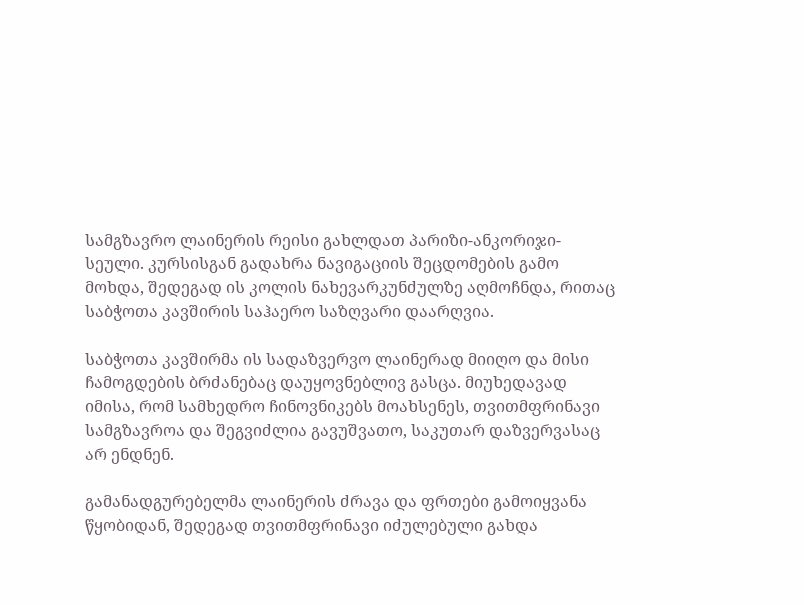სამგზავრო ლაინერის რეისი გახლდათ პარიზი-ანკორიჯი-სეული. კურსისგან გადახრა ნავიგაციის შეცდომების გამო მოხდა, შედეგად ის კოლის ნახევარკუნძულზე აღმოჩნდა, რითაც საბჭოთა კავშირის საჰაერო საზღვარი დაარღვია.

საბჭოთა კავშირმა ის სადაზვერვო ლაინერად მიიღო და მისი ჩამოგდების ბრძანებაც დაუყოვნებლივ გასცა. მიუხედავად იმისა, რომ სამხედრო ჩინოვნიკებს მოახსენეს, თვითმფრინავი სამგზავროა და შეგვიძლია გავუშვათო, საკუთარ დაზვერვასაც არ ენდნენ.

გამანადგურებელმა ლაინერის ძრავა და ფრთები გამოიყვანა წყობიდან, შედეგად თვითმფრინავი იძულებული გახდა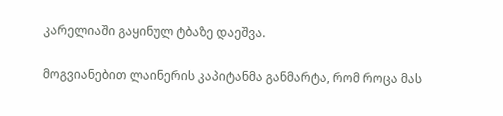კარელიაში გაყინულ ტბაზე დაეშვა.

მოგვიანებით ლაინერის კაპიტანმა განმარტა, რომ როცა მას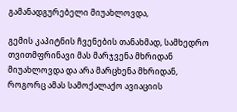გამანადგურებელი მიუახლოვდა,

გემის კაპიტნის ჩვენების თანახმად, სამხედრო თვითმფრინავი მას მარჯვენა მხრიდან მიუახლოვდა და არა მარცხენა მხრიდან, როგორც ამას სამოქალაქო ავიაციის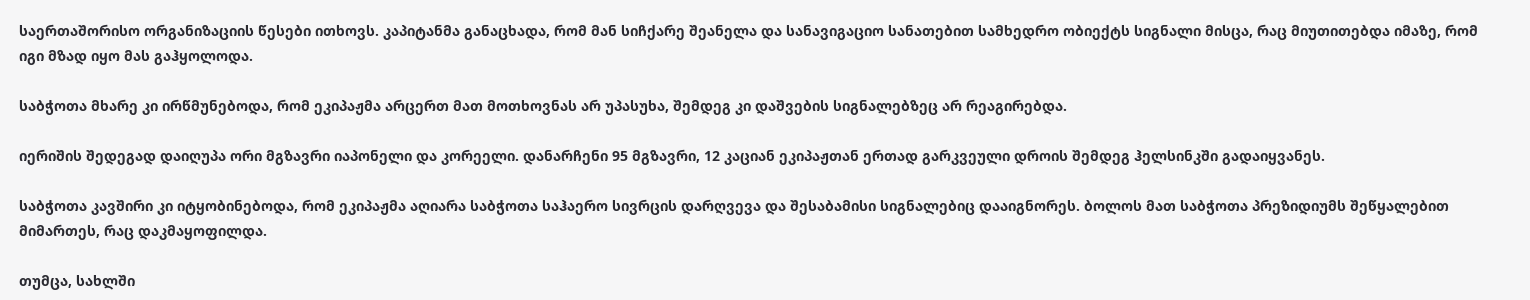საერთაშორისო ორგანიზაციის წესები ითხოვს. კაპიტანმა განაცხადა, რომ მან სიჩქარე შეანელა და სანავიგაციო სანათებით სამხედრო ობიექტს სიგნალი მისცა, რაც მიუთითებდა იმაზე, რომ იგი მზად იყო მას გაჰყოლოდა.

საბჭოთა მხარე კი ირწმუნებოდა, რომ ეკიპაჟმა არცერთ მათ მოთხოვნას არ უპასუხა, შემდეგ კი დაშვების სიგნალებზეც არ რეაგირებდა.

იერიშის შედეგად დაიღუპა ორი მგზავრი იაპონელი და კორეელი. დანარჩენი 95 მგზავრი, 12 კაციან ეკიპაჟთან ერთად გარკვეული დროის შემდეგ ჰელსინკში გადაიყვანეს.

საბჭოთა კავშირი კი იტყობინებოდა, რომ ეკიპაჟმა აღიარა საბჭოთა საჰაერო სივრცის დარღვევა და შესაბამისი სიგნალებიც დააიგნორეს. ბოლოს მათ საბჭოთა პრეზიდიუმს შეწყალებით მიმართეს, რაც დაკმაყოფილდა.

თუმცა, სახლში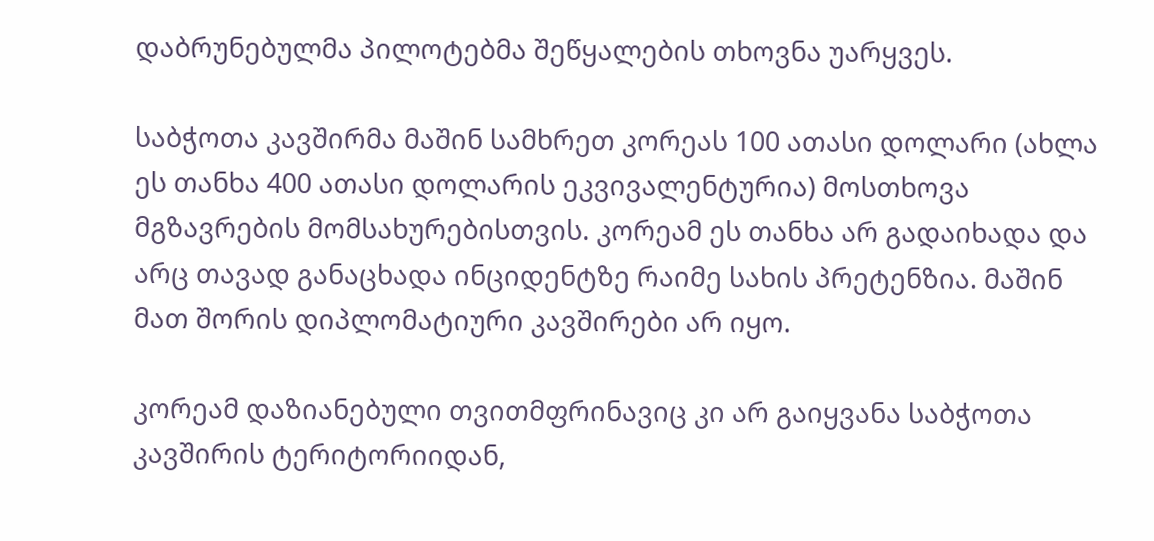დაბრუნებულმა პილოტებმა შეწყალების თხოვნა უარყვეს.

საბჭოთა კავშირმა მაშინ სამხრეთ კორეას 100 ათასი დოლარი (ახლა ეს თანხა 400 ათასი დოლარის ეკვივალენტურია) მოსთხოვა მგზავრების მომსახურებისთვის. კორეამ ეს თანხა არ გადაიხადა და არც თავად განაცხადა ინციდენტზე რაიმე სახის პრეტენზია. მაშინ მათ შორის დიპლომატიური კავშირები არ იყო.

კორეამ დაზიანებული თვითმფრინავიც კი არ გაიყვანა საბჭოთა კავშირის ტერიტორიიდან,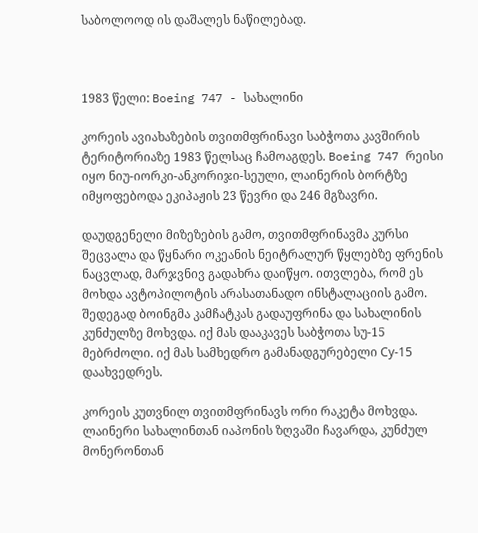საბოლოოდ ის დაშალეს ნაწილებად.



1983 წელი: Boeing 747 - სახალინი

კორეის ავიახაზების თვითმფრინავი საბჭოთა კავშირის ტერიტორიაზე 1983 წელსაც ჩამოაგდეს. Boeing 747 რეისი იყო ნიუ-იორკი-ანკორიჯი-სეული, ლაინერის ბორტზე იმყოფებოდა ეკიპაჟის 23 წევრი და 246 მგზავრი.

დაუდგენელი მიზეზების გამო, თვითმფრინავმა კურსი შეცვალა და წყნარი ოკეანის ნეიტრალურ წყლებზე ფრენის ნაცვლად, მარჯვნივ გადახრა დაიწყო. ითვლება, რომ ეს მოხდა ავტოპილოტის არასათანადო ინსტალაციის გამო. შედეგად ბოინგმა კამჩატკას გადაუფრინა და სახალინის კუნძულზე მოხვდა. იქ მას დააკავეს საბჭოთა სუ-15 მებრძოლი. იქ მას სამხედრო გამანადგურებელი Су-15 დაახვედრეს.

კორეის კუთვნილ თვითმფრინავს ორი რაკეტა მოხვდა. ლაინერი სახალინთან იაპონის ზღვაში ჩავარდა, კუნძულ მონერონთან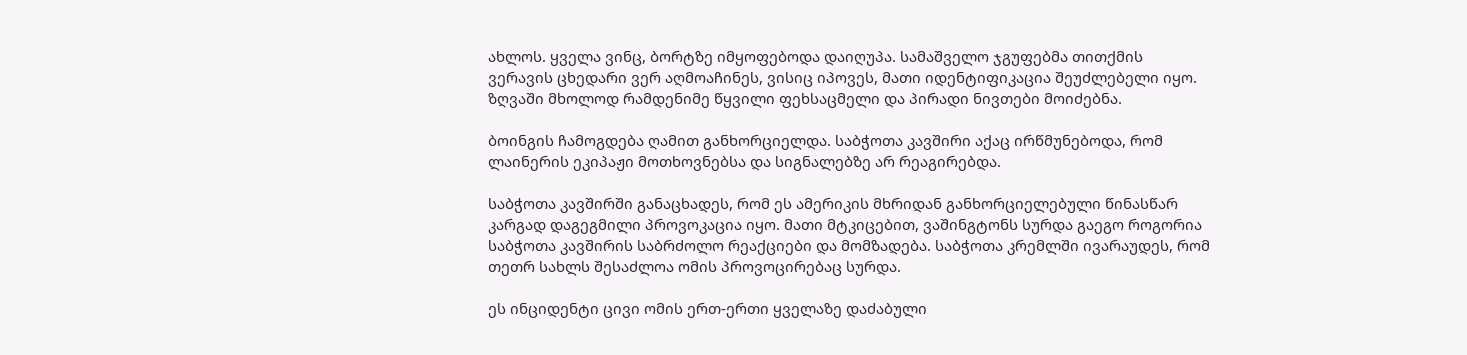ახლოს. ყველა ვინც, ბორტზე იმყოფებოდა დაიღუპა. სამაშველო ჯგუფებმა თითქმის ვერავის ცხედარი ვერ აღმოაჩინეს, ვისიც იპოვეს, მათი იდენტიფიკაცია შეუძლებელი იყო. ზღვაში მხოლოდ რამდენიმე წყვილი ფეხსაცმელი და პირადი ნივთები მოიძებნა.

ბოინგის ჩამოგდება ღამით განხორციელდა. საბჭოთა კავშირი აქაც ირწმუნებოდა, რომ ლაინერის ეკიპაჟი მოთხოვნებსა და სიგნალებზე არ რეაგირებდა.

საბჭოთა კავშირში განაცხადეს, რომ ეს ამერიკის მხრიდან განხორციელებული წინასწარ კარგად დაგეგმილი პროვოკაცია იყო. მათი მტკიცებით, ვაშინგტონს სურდა გაეგო როგორია საბჭოთა კავშირის საბრძოლო რეაქციები და მომზადება. საბჭოთა კრემლში ივარაუდეს, რომ თეთრ სახლს შესაძლოა ომის პროვოცირებაც სურდა.

ეს ინციდენტი ცივი ომის ერთ-ერთი ყველაზე დაძაბული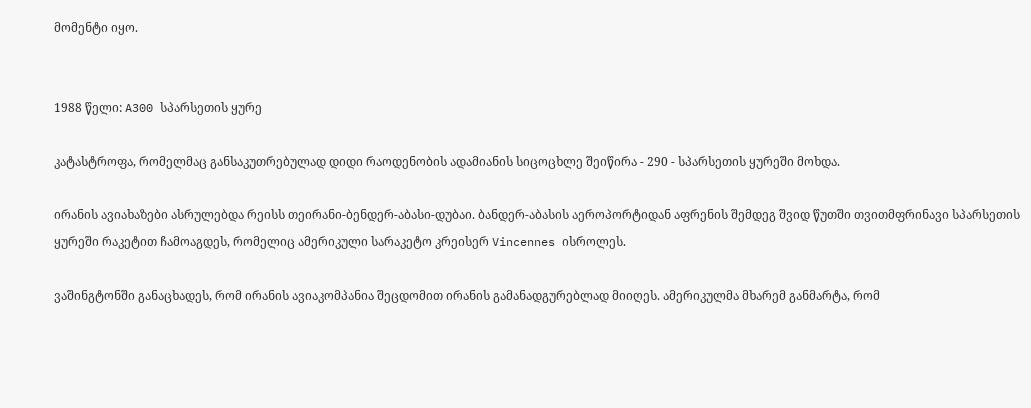მომენტი იყო.


1988 წელი: A300 სპარსეთის ყურე

კატასტროფა, რომელმაც განსაკუთრებულად დიდი რაოდენობის ადამიანის სიცოცხლე შეიწირა - 290 - სპარსეთის ყურეში მოხდა.

ირანის ავიახაზები ასრულებდა რეისს თეირანი-ბენდერ-აბასი-დუბაი. ბანდერ-აბასის აეროპორტიდან აფრენის შემდეგ შვიდ წუთში თვითმფრინავი სპარსეთის ყურეში რაკეტით ჩამოაგდეს, რომელიც ამერიკული სარაკეტო კრეისერ Vincennes ისროლეს.

ვაშინგტონში განაცხადეს, რომ ირანის ავიაკომპანია შეცდომით ირანის გამანადგურებლად მიიღეს. ამერიკულმა მხარემ განმარტა, რომ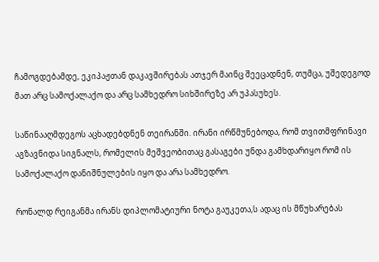ჩამოგდებამდე, ეკიპაჟთან დაკავშირებას ათჯერ მაინც შეეცადნენ, თუმცა, უშედეგოდ მათ არც სამოქალაქო და არც სამხედრო სიხშირეზე არ უპასუხეს.

საწინააღმდეგოს აცხადებდნენ თეირანში. ირანი ირწმუნებოდა, რომ თვითმფრინავი აგზავნიდა სიგნალს, რომელის მეშვეობითაც გასაგები უნდა გამხდარიყო რომ ის სამოქალაქო დანიშნულების იყო და არა სამხედრო.

რონალდ რეიგანმა ირანს დიპლომატიური ნოტა გაუკეთა,ს ადაც ის მწუხარებას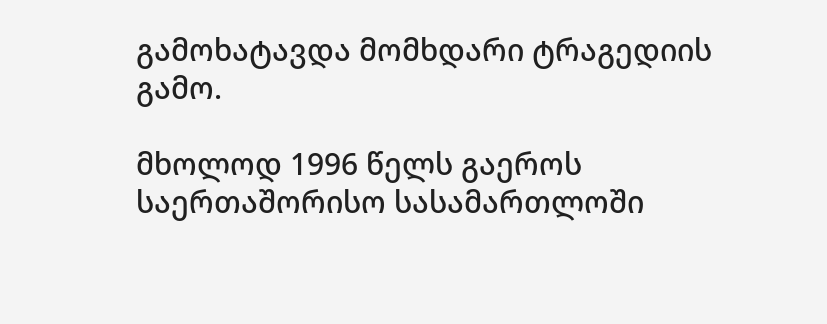გამოხატავდა მომხდარი ტრაგედიის გამო.

მხოლოდ 1996 წელს გაეროს საერთაშორისო სასამართლოში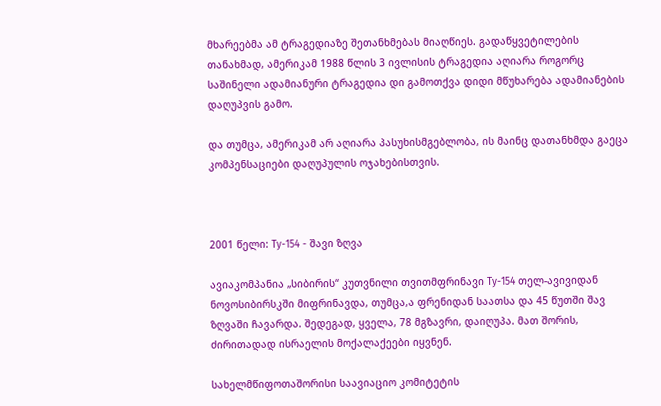მხარეებმა ამ ტრაგედიაზე შეთანხმებას მიაღწიეს. გადაწყვეტილების თანახმად, ამერიკამ 1988 წლის 3 ივლისის ტრაგედია აღიარა როგორც საშინელი ადამიანური ტრაგედია დი გამოთქვა დიდი მწუხარება ადამიანების დაღუპვის გამო.

და თუმცა, ამერიკამ არ აღიარა პასუხისმგებლობა, ის მაინც დათანხმდა გაეცა კომპენსაციები დაღუპულის ოჯახებისთვის.



2001 წელი: Ту-154 - შავი ზღვა

ავიაკომპანია „სიბირის“ კუთვნილი თვითმფრინავი Ту-154 თელ-ავივიდან ნოვოსიბირსკში მიფრინავდა, თუმცა,ა ფრენიდან საათსა და 45 წუთში შავ ზღვაში ჩავარდა. შედეგად, ყველა, 78 მგზავრი, დაიღუპა. მათ შორის, ძირითადად ისრაელის მოქალაქეები იყვნენ.

სახელმწიფოთაშორისი საავიაციო კომიტეტის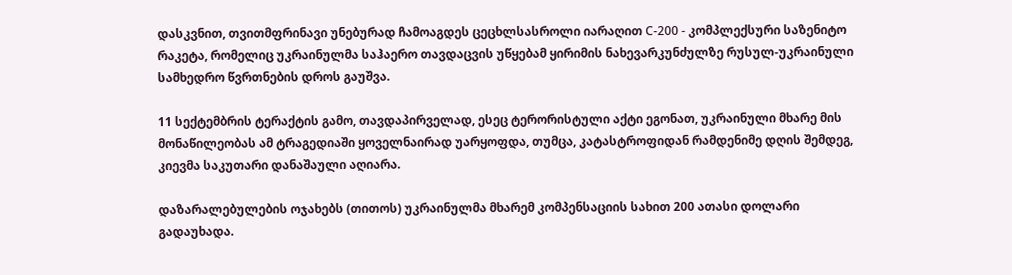დასკვნით, თვითმფრინავი უნებურად ჩამოაგდეს ცეცხლსასროლი იარაღით С-200 - კომპლექსური საზენიტო რაკეტა, რომელიც უკრაინულმა საჰაერო თავდაცვის უწყებამ ყირიმის ნახევარკუნძულზე რუსულ-უკრაინული სამხედრო წვრთნების დროს გაუშვა.

11 სექტემბრის ტერაქტის გამო, თავდაპირველად, ესეც ტერორისტული აქტი ეგონათ, უკრაინული მხარე მის მონაწილეობას ამ ტრაგედიაში ყოველნაირად უარყოფდა, თუმცა, კატასტროფიდან რამდენიმე დღის შემდეგ, კიევმა საკუთარი დანაშაული აღიარა.

დაზარალებულების ოჯახებს (თითოს) უკრაინულმა მხარემ კომპენსაციის სახით 200 ათასი დოლარი გადაუხადა.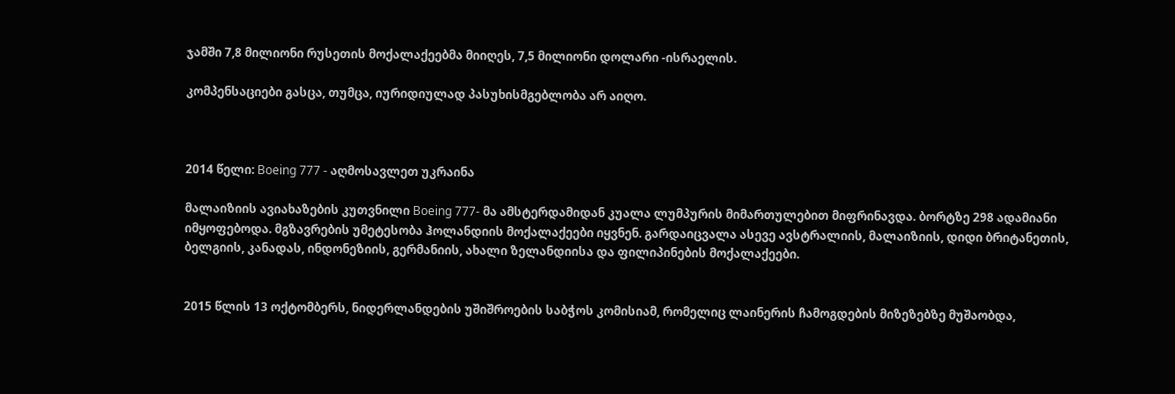ჯამში 7,8 მილიონი რუსეთის მოქალაქეებმა მიიღეს, 7,5 მილიონი დოლარი -ისრაელის.

კომპენსაციები გასცა, თუმცა, იურიდიულად პასუხისმგებლობა არ აიღო.



2014 წელი: Boeing 777 - აღმოსავლეთ უკრაინა

მალაიზიის ავიახაზების კუთვნილი Boeing 777- მა ამსტერდამიდან კუალა ლუმპურის მიმართულებით მიფრინავდა. ბორტზე 298 ადამიანი იმყოფებოდა. მგზავრების უმეტესობა ჰოლანდიის მოქალაქეები იყვნენ. გარდაიცვალა ასევე ავსტრალიის, მალაიზიის, დიდი ბრიტანეთის, ბელგიის, კანადას, ინდონეზიის, გერმანიის, ახალი ზელანდიისა და ფილიპინების მოქალაქეები.


2015 წლის 13 ოქტომბერს, ნიდერლანდების უშიშროების საბჭოს კომისიამ, რომელიც ლაინერის ჩამოგდების მიზეზებზე მუშაობდა,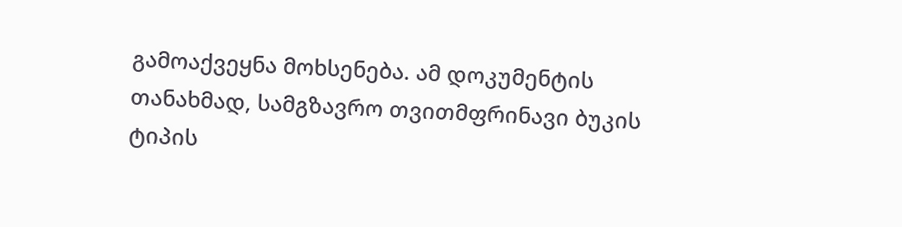გამოაქვეყნა მოხსენება. ამ დოკუმენტის თანახმად, სამგზავრო თვითმფრინავი ბუკის ტიპის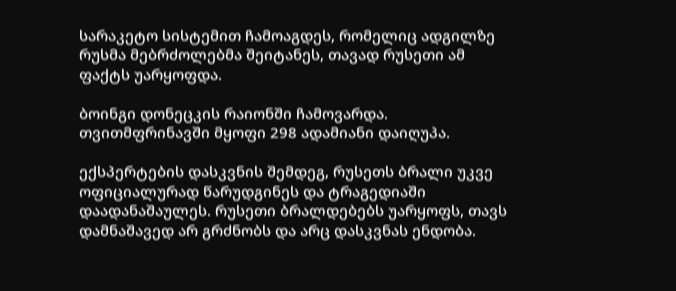სარაკეტო სისტემით ჩამოაგდეს, რომელიც ადგილზე რუსმა მებრძოლებმა შეიტანეს, თავად რუსეთი ამ ფაქტს უარყოფდა.

ბოინგი დონეცკის რაიონში ჩამოვარდა. თვითმფრინავში მყოფი 298 ადამიანი დაიღუპა.

ექსპერტების დასკვნის შემდეგ, რუსეთს ბრალი უკვე ოფიციალურად წარუდგინეს და ტრაგედიაში დაადანაშაულეს. რუსეთი ბრალდებებს უარყოფს, თავს დამნაშავედ არ გრძნობს და არც დასკვნას ენდობა.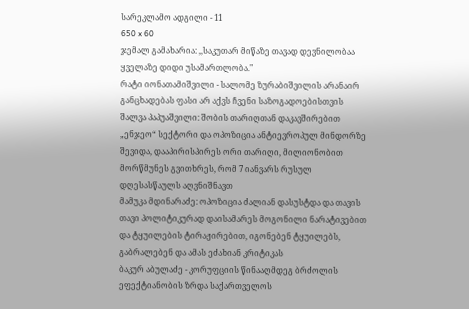სარეკლამო ადგილი - 11
650 x 60
ჯემალ გამახარია: ,,საკუთარ მიწაზე თავად დევნილობაა ყველაზე დიდი უსამართლობა."
რატი იონათამიშვილი - სალომე ზურაბიშვილის არანაირ განცხადებას ფასი არ აქვს ჩვენი საზოგადოებისთვის
შალვა პაპუაშვილი: შობის თარიღთან დაკავშირებით „ენჯეო“ სექტორი და ოპოზიცია ანტიევროპულ მინდორზე შევიდა, დააპირისპირეს ორი თარიღი, მილიონობით მორწმუნეს გვითხრეს, რომ 7 იანვარს რუსულ დღესასწაულს აღვნიშნავთ
მამუკა მდინარაძე: ოპოზიცია ძალიან დასუსტდა და თავის თავი პოლიტიკურად დაისამარეს მოგონილი ნარატივებით და ტყუილების ტირაჟირებით, იგონებენ ტყუილებს, გაბრალებენ და ამას ეძახიან კრიტიკას
ბაკურ აბულაძე - კორუფციის წინააღმდეგ ბრძოლის ეფექტიანობის ზრდა საქართველოს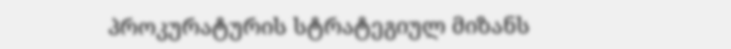პროკურატურის სტრატეგიულ მიზანს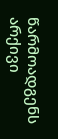წარმოადგენს
არქივი